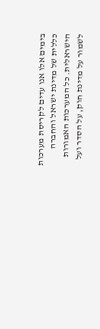בימים אלו אנו עדים לקריסת מערכות כללית של מדינת ישראל והחברה הישראלית. כל המערכות האמורות לשמור על מדינת חוק, על הסדר ועל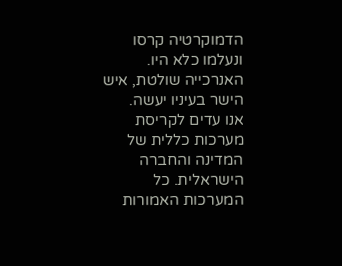הדמוקרטיה קרסו ונעלמו כלא היו. האנרכייה שולטת, איש הישר בעיניו יעשה.
אנו עדים לקריסת מערכות כללית של המדינה והחברה הישראלית. כל המערכות האמורות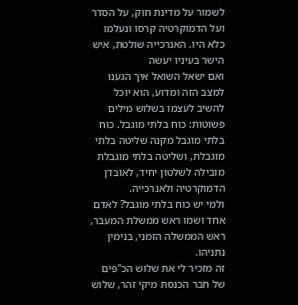לשמור על מדינת חוק, על הסדר ועל הדמוקרטיה קרסו ונעלמו כלא היו. האנרכייה שולטת, איש הישר בעיניו יעשה
ואם ישאל השואל איך הגענו למצב הזה ומדוע, הוא יוכל להשיב לעצמו בשלוש מילים פשוטות: כוח בלתי מוגבל. כוח בלתי מוגבל מקנה שליטה בלתי מוגבלת, ושליטה בלתי מוגבלת מובילה לשלטון יחיד, לאובדן הדמוקרטיה ולאנרכייה.
ולמי יש כוח בלתי מוגבל? לאדם אחד ושמו ראש ממשלת המעבר, ראש הממשלה הזמני, בנימין נתניהו.
זה מזכיר לי את שלוש הכ"פים של חבר הכנסת מיקי זֹהר, שלוש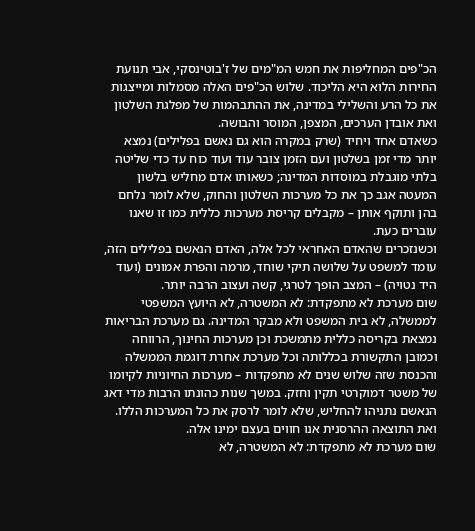הכ"פים המחליפות את חמש המ"מים של ז'בוטינסקי, אבי תנועת החירות הלוא היא הליכוד. שלוש הכ"פים האלה מסמלות ומייצגות את כל הרע והשלילי במדינה, את ההתבהמות של מפלגת השלטון ואת אובדן הערכים, המצפן, המוסר והבושה.
כשאדם אחד ויחיד (שרק במקרה הוא גם נאשם בפלילים) נמצא יותר מדי זמן בשלטון ועם הזמן צובר עוד ועוד כוח עד כדי שליטה בלתי מוגבלת במוסדות המדינה; כשאותו אדם מחליש בלשון המעטה אגב כך את כל מערכות השלטון והחוק, שלא לומר נלחם בהן ותוקף אותן – מקבלים קריסת מערכות כללית כמו זו שאנו עוברים כעת.
וכשנזכרים שהאדם האחראי לכל אלה, האדם הנאשם בפלילים הזה, עומד למשפט על שלושה תיקי שוחד, מרמה והפרת אמונים (ועוד היד נטויה) – המצב הופך לטרגי, קשה ועצוב הרבה יותר.
שום מערכת לא מתפקדת: לא המשטרה, לא היועץ המשפטי לממשלה, לא בית המשפט ולא מבקר המדינה. גם מערכת הבריאות נמצאת בקריסה כללית מתמשכת וכן מערכות החינוך, הרווחה וכמובן התקשורת בכללותה וכל מערכת אחרת דוגמת הממשלה והכנסת שזה שלוש שנים לא מתפקדות – מערכות החיוניות לקיומו של משטר דמוקרטי תקין וחזק. במשך שנות כהונתו הרבות מדי דאג הנאשם נתניהו להחליש, שלא לומר לרסק את כל המערכות הללו. ואת התוצאה ההרסנית אנו חווים בעצם ימינו אלה.
שום מערכת לא מתפקדת: לא המשטרה, לא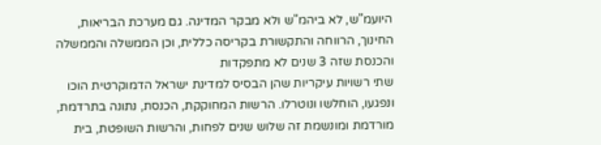היועמ"ש, לא ביהמ"ש ולא מבקר המדינה. גם מערכת הבריאות, החינוך, הרווחה והתקשורת בקריסה כללית, וכן הממשלה והממשלה והכנסת שזה 3 שנים לא מתפקדות
שתי רשויות עיקריות שהן הבסיס למדינת ישראל הדמוקרטית הוכו ונפגעו, הוחלשו ונוטרלו. הרשות המחוקקת, הכנסת, נתונה בתרדמת, מורדמת ומונשמת זה שלוש שנים לפחות, והרשות השופטת, בית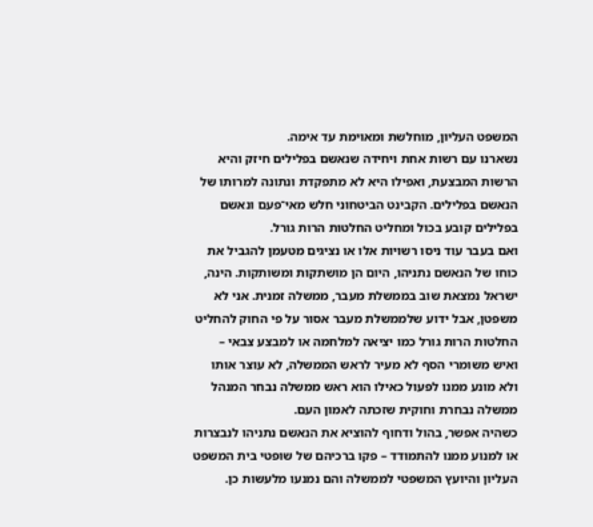המשפט העליון, מוחלשת ומאוימת עד אימה.
נשארנו עם רשות אחת ויחידה שנאשם בפלילים חיזק והיא הרשות המבצעת, ואפילו היא לא מתפקדת ונתונה למרותו של הנאשם בפלילים. הקבינט הביטחוני חלש מאי־פעם ונאשם בפלילים קובע בכול ומחליט החלטות הרות גורל.
ואם בעבר עוד ניסו רשויות אלו או נציגים מטעמן להגביל את כוחו של הנאשם נתניהו, היום הן מושתקות ומשותקות. הינה, ישראל נמצאת שוב בממשלת מעבר, ממשלה זמנית. אני לא משפטן, אבל ידוע שלממשלת מעבר אסור על פי החוק להחליט החלטות הרות גורל כמו יציאה למלחמה או למבצע צבאי – ואיש משומרי הסף לא מעיר לראש הממשלה, לא עוצר אותו ולא מונע ממנו לפעול כאילו הוא ראש ממשלה נבחר המנהל ממשלה נבחרת וחוקית שזכתה לאמון העם.
כשהיה אפשר, בהול ודחוף להוציא את הנאשם נתניהו לנבצרות או למנוע ממנו להתמודד – פקו ברכיהם של שופטי בית המשפט העליון והיועץ המשפטי לממשלה והם נמנעו מלעשות כן.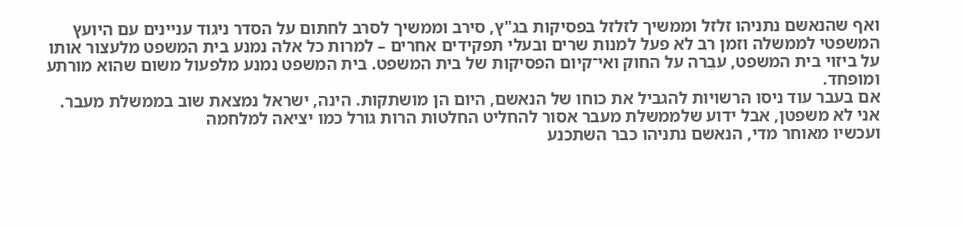ואף שהנאשם נתניהו זלזל וממשיך לזלזל בפסיקות בג"ץ, סירב וממשיך לסרב לחתום על הסדר ניגוד עניינים עם היועץ המשפטי לממשלה וזמן רב לא פעל למנות שרים ובעלי תפקידים אחרים – למרות כל אלה נמנע בית המשפט מלעצור אותו על ביזוי בית המשפט, עבֵרה על החוק ואי־קיום הפסיקות של בית המשפט. בית המשפט נמנע מלפעול משום שהוא מורתע ומופחד.
אם בעבר עוד ניסו הרשויות להגביל את כוחו של הנאשם, היום הן מושתקות. הינה, ישראל נמצאת שוב בממשלת מעבר. אני לא משפטן, אבל ידוע שלממשלת מעבר אסור להחליט החלטות הרות גורל כמו יציאה למלחמה
ועכשיו מאוחר מדי, הנאשם נתניהו כבר השתכנע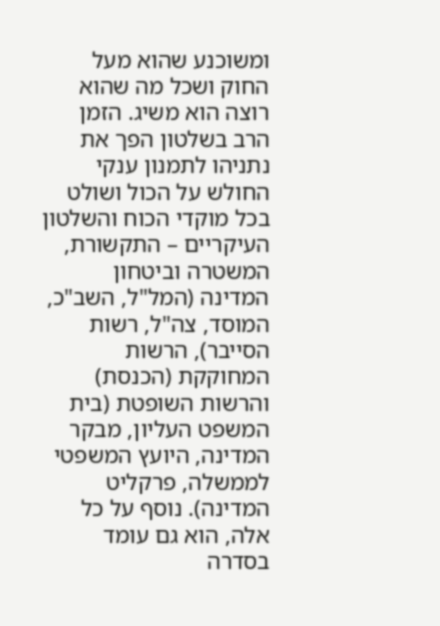ומשוכנע שהוא מעל החוק ושכל מה שהוא רוצה הוא משיג. הזמן הרב בשלטון הפך את נתניהו לתמנון ענקי החולש על הכול ושולט בכל מוקדי הכוח והשלטון העיקריים – התקשורת, המשטרה וביטחון המדינה (המל"ל, השב"כ, המוסד, צה"ל, רשות הסייבר), הרשות המחוקקת (הכנסת) והרשות השופטת (בית המשפט העליון, מבקר המדינה, היועץ המשפטי לממשלה, פרקליט המדינה). נוסף על כל אלה, הוא גם עומד בסדרה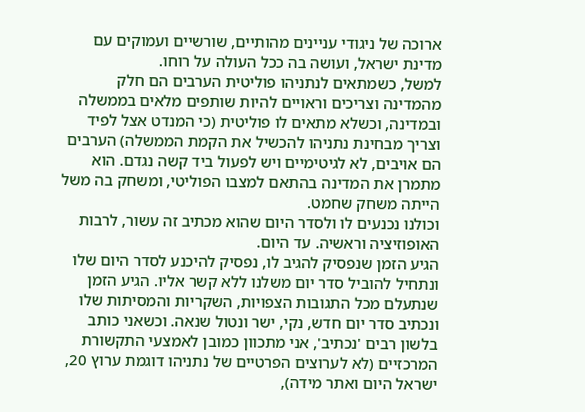ארוכה של ניגודי עניינים מהותיים, שורשיים ועמוקים עם מדינת ישראל, ועושה בה ככל העולה על רוחו.
למשל, כשמתאים לנתניהו פוליטית הערבים הם חלק מהמדינה וצריכים וראויים להיות שותפים מלאים בממשלה ובמדינה, וכשלא מתאים לו פוליטית (כי המנדט אצל לפיד וצריך מבחינת נתניהו להכשיל את הקמת הממשלה) הערבים הם אויבים, לא לגיטימיים ויש לפעול ביד קשה נגדם. הוא מתמרן את המדינה בהתאם למצבו הפוליטי, ומשחק בה משל הייתה משחק שחמט.
וכולנו נכנעים לו ולסדר היום שהוא מכתיב זה עשור, לרבות האופוזיציה וראשיה. עד היום.
הגיע הזמן שנפסיק להגיב לו, נפסיק להיכנע לסדר היום שלו ונתחיל להוביל סדר יום משלנו ללא קשר אליו. הגיע הזמן שנתעלם מכל התגובות הצפויות, השקריות והמסיתות שלו ונכתיב סדר יום חדש, נקי, ישר ונטול שנאה. וכשאני כותב בלשון רבים 'נכתיב', אני מתכוון כמובן לאמצעי התקשורת המרכזיים (לא לערוצים הפרטיים של נתניהו דוגמת ערוץ 20, ישראל היום ואתר מידה),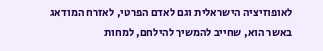לאופוזיציה הישראלית וגם לאדם הפרטי, לאזרח המודאג באשר הוא, שחייב להמשיך להילחם, למחות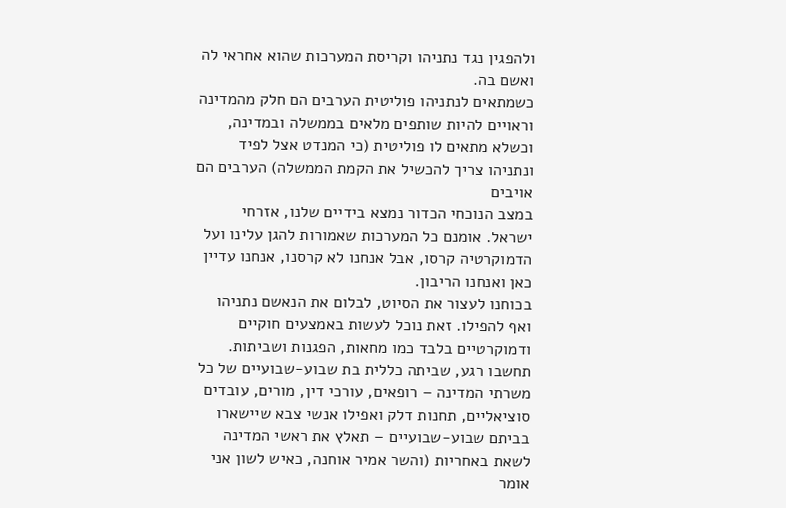ולהפגין נגד נתניהו וקריסת המערכות שהוא אחראי לה ואשם בה.
כשמתאים לנתניהו פוליטית הערבים הם חלק מהמדינה וראויים להיות שותפים מלאים בממשלה ובמדינה, וכשלא מתאים לו פוליטית (כי המנדט אצל לפיד ונתניהו צריך להכשיל את הקמת הממשלה) הערבים הם אויבים
במצב הנוכחי הכדור נמצא בידיים שלנו, אזרחי ישראל. אומנם כל המערכות שאמורות להגן עלינו ועל הדמוקרטיה קרסו, אבל אנחנו לא קרסנו, אנחנו עדיין כאן ואנחנו הריבון.
בכוחנו לעצור את הסיוט, לבלום את הנאשם נתניהו ואף להפילו. זאת נוכל לעשות באמצעים חוקיים ודמוקרטיים בלבד כמו מחאות, הפגנות ושביתות. תחשבו רגע, שביתה כללית בת שבוע-שבועיים של כל משרתי המדינה – רופאים, עורכי דין, מורים, עובדים סוציאליים, תחנות דלק ואפילו אנשי צבא שיישארו בביתם שבוע-שבועיים – תאלץ את ראשי המדינה לשאת באחריות (והשר אמיר אוחנה, כאיש לשון אני אומר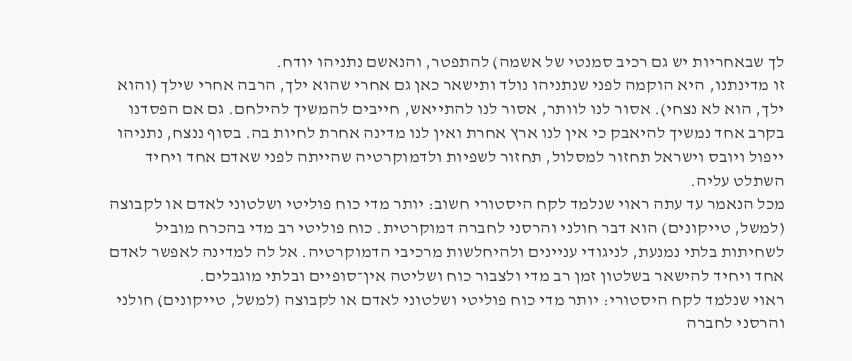לך שבאחריות יש גם רכיב סמנטי של אשמה) להתפטר, והנאשם נתניהו יודח.
זו מדינתנו, היא הוקמה לפני שנתניהו נולד ותישאר כאן גם אחרי שהוא ילך, הרבה אחרי שילך (והוא ילך, הוא לא נצחי). אסור לנו לוותר, אסור לנו להתייאש, חייבים להמשיך להילחם. גם אם הפסדנו בקרב אחד נמשיך להיאבק כי אין לנו ארץ אחרת ואין לנו מדינה אחרת לחיות בה. בסוף ננצח, נתניהו ייפול ויובס וישראל תחזור למסלול, תחזור לשפיות ולדמוקרטיה שהייתה לפני שאדם אחד ויחיד השתלט עליה.
מכל הנאמר עד עתה ראוי שנלמד לקח היסטורי חשוב: יותר מדי כוח פוליטי ושלטוני לאדם או לקבוצה (למשל, טייקונים) הוא דבר חולני והרסני לחברה דמוקרטית. כוח פוליטי רב מדי בהכרח מוביל לשחיתות בלתי נמנעת, לניגודי עניינים ולהיחלשות מרכיבי הדמוקרטיה. אל לה למדינה לאפשר לאדם אחד ויחיד להישאר בשלטון זמן רב מדי ולצבור כוח ושליטה אין־סופיים ובלתי מוגבלים.
ראוי שנלמד לקח היסטורי: יותר מדי כוח פוליטי ושלטוני לאדם או לקבוצה (למשל, טייקונים) חולני והרסני לחברה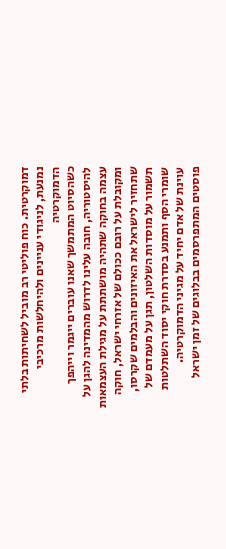דמוקרטית. כוח פוליטי רב מוביל לשחיתות בלתי נמנעת, לניגודי עניינים ולהיחלשות מרכיבי הדמוקרטיה
כשהסיוט המתמשך שאנו עוברים ייגמר וייהפך להיסטוריה, חובה עלינו לדרוש מהמדינה להגן על עצמה בחוקה שתהיה מושתתת על מגילת העצמאות ומקובלת על רובם ככולם של אזרחי ישראל, חוקה שתחזיר לישראל את האיזונים והבלמים שקרסו, תשמור על מוסדות השלטון, תגן על מעמדם של שומרי הסף ותמנע בסדרת חוקי יסוד השתלטות עוינת של אדם יחיד על מגיני הדמוקרטיה.
פוסטים המתפרסמים בבלוגים של זמן ישראל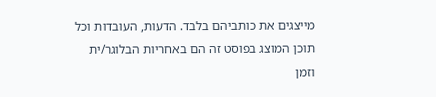מייצגים את כותביהם בלבד. הדעות, העובדות וכל תוכן המוצג בפוסט זה הם באחריות הבלוגר/ית וזמן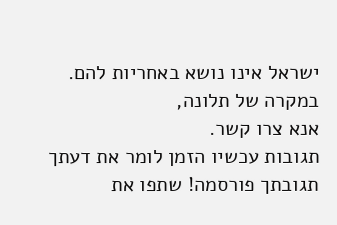ישראל אינו נושא באחריות להם. במקרה של תלונה,
אנא צרו קשר.
תגובות עכשיו הזמן לומר את דעתך
תגובתך פורסמה! שתפו את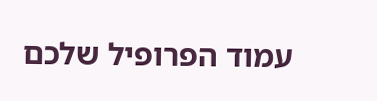עמוד הפרופיל שלכם